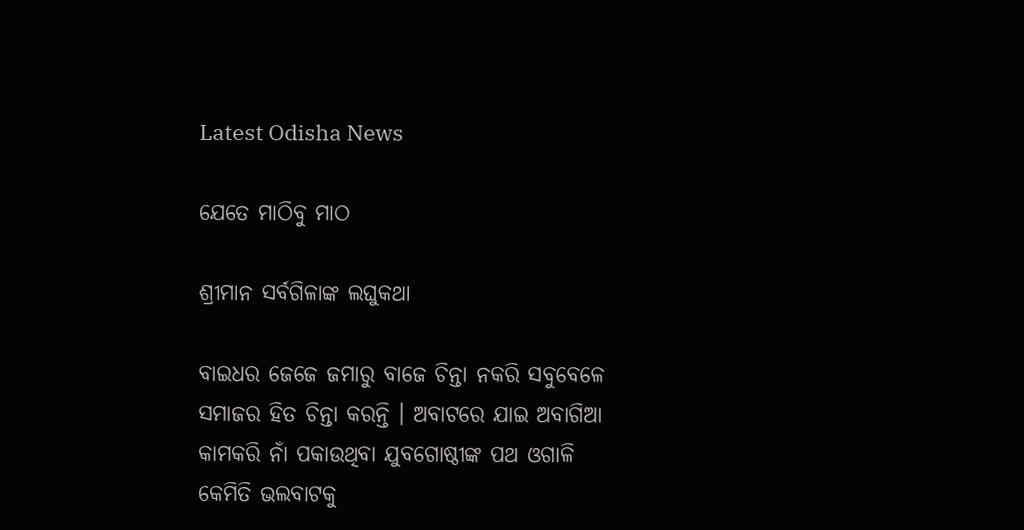Latest Odisha News

ଯେତେ ମାଠିବୁ ମାଠ

ଶ୍ରୀମାନ ସର୍ବଗିଳାଙ୍କ ଲଘୁକଥା

ବାଇଧର ଜେଜେ ଜମାରୁ ବାଜେ ଚିନ୍ତା ନକରି ସବୁବେଳେ ସମାଜର ହିତ ଚିନ୍ତା କରନ୍ତି । ଅବାଟରେ ଯାଇ ଅବାଗିଆ କାମକରି ନାଁ ପକାଉଥିବା ଯୁବଗୋଷ୍ଠୀଙ୍କ ପଥ ଓଗାଳି କେମିତି ଭଲବାଟକୁ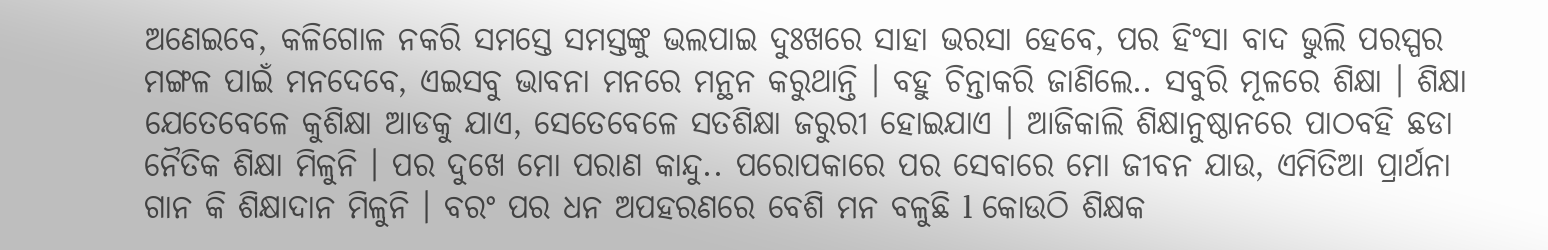ଅଣେଇବେ, କଳିଗୋଳ ନକରି ସମସ୍ତେ ସମସ୍ତଙ୍କୁ ଭଲପାଇ ଦୁଃଖରେ ସାହା ଭରସା ହେବେ, ପର ହିଂସା ବାଦ ଭୁଲି ପରସ୍ପର ମଙ୍ଗଳ ପାଇଁ ମନଦେବେ, ଏଇସବୁ ଭାବନା ମନରେ ମନ୍ଥନ କରୁଥାନ୍ତି । ବହୁ ଚିନ୍ତାକରି ଜାଣିଲେ.. ସବୁରି ମୂଳରେ ଶିକ୍ଷା । ଶିକ୍ଷା ଯେତେବେଳେ କୁଶିକ୍ଷା ଆଡକୁ ଯାଏ, ସେତେବେଳେ ସତଶିକ୍ଷା ଜରୁରୀ ହୋଇଯାଏ । ଆଜିକାଲି ଶିକ୍ଷାନୁଷ୍ଠାନରେ ପାଠବହି ଛଡା ନୈତିକ ଶିକ୍ଷା ମିଳୁନି । ପର ଦୁଖେ ମୋ ପରାଣ କାନ୍ଦୁ.. ପରୋପକାରେ ପର ସେବାରେ ମୋ ଜୀବନ ଯାଉ, ଏମିତିଆ ପ୍ରାର୍ଥନା ଗାନ କି ଶିକ୍ଷାଦାନ ମିଳୁନି । ବରଂ ପର ଧନ ଅପହରଣରେ ବେଶି ମନ ବଳୁଛି l କୋଉଠି ଶିକ୍ଷକ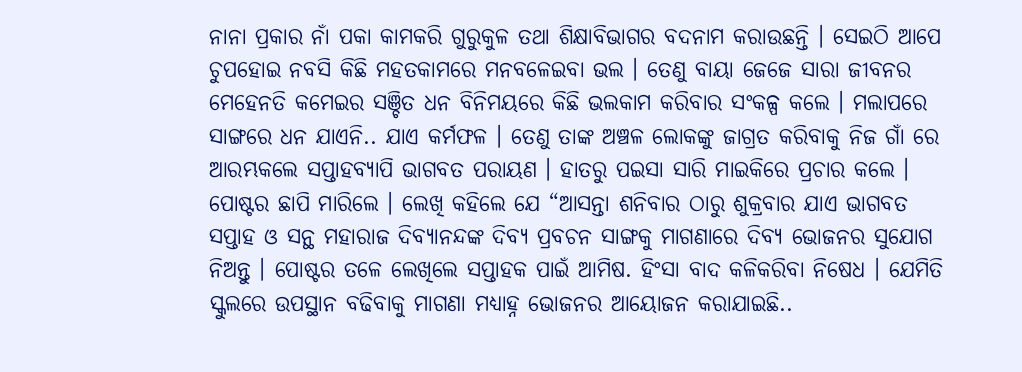ନାନା ପ୍ରକାର ନାଁ ପକା କାମକରି ଗୁରୁକୁଳ ତଥା ଶିକ୍ଷାବିଭାଗର ବଦନାମ କରାଉଛନ୍ତି । ସେଇଠି ଆପେ ଚୁପହୋଇ ନବସି କିଛି ମହତକାମରେ ମନବଳେଇବା ଭଲ । ତେଣୁ ବାୟା ଜେଜେ ସାରା ଜୀବନର ମେହେନତି କମେଇର ସଞ୍ଚିତ ଧନ ବିନିମୟରେ କିଛି ଭଲକାମ କରିବାର ସଂକଳ୍ପ କଲେ । ମଲାପରେ ସାଙ୍ଗରେ ଧନ ଯାଏନି.. ଯାଏ କର୍ମଫଳ । ତେଣୁ ତାଙ୍କ ଅଞ୍ଚଳ ଲୋକଙ୍କୁ ଜାଗ୍ରତ କରିବାକୁ ନିଜ ଗାଁ ରେ ଆରମ୍ଭକଲେ ସପ୍ତାହବ୍ୟାପି ଭାଗବତ ପରାୟଣ । ହାତରୁ ପଇସା ସାରି ମାଇକିରେ ପ୍ରଚାର କଲେ । ପୋଷ୍ଟର ଛାପି ମାରିଲେ । ଲେଖି କହିଲେ ଯେ “ଆସନ୍ତା ଶନିବାର ଠାରୁ ଶୁକ୍ରବାର ଯାଏ ଭାଗବତ ସପ୍ତାହ ଓ ସନ୍ଥ ମହାରାଜ ଦିବ୍ୟାନନ୍ଦଙ୍କ ଦିବ୍ୟ ପ୍ରବଚନ ସାଙ୍ଗକୁ ମାଗଣାରେ ଦିବ୍ୟ ଭୋଜନର ସୁଯୋଗ ନିଅନ୍ତୁ । ପୋଷ୍ଟର ତଳେ ଲେଖିଲେ ସପ୍ତାହକ ପାଇଁ ଆମିଷ. ହିଂସା ବାଦ କଳିକରିବା ନିଷେଧ । ଯେମିତି ସ୍କୁଲରେ ଉପସ୍ଥାନ ବଢିବାକୁ ମାଗଣା ମଧ୍ୟାହ୍ନ ଭୋଜନର ଆୟୋଜନ କରାଯାଇଛି..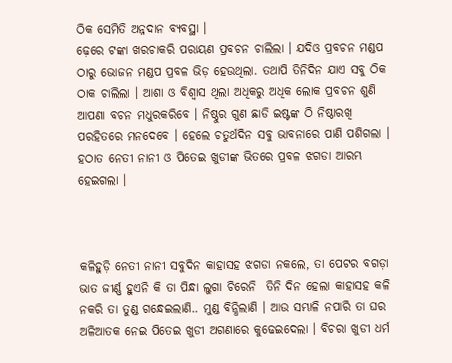ଠିକ ସେମିତି ଅନ୍ନଦାନ ବ୍ୟବସ୍ଥା ।
ଢ଼େରେ ଟଙ୍କା ଖରଚାକରି ପରାୟଣ ପ୍ରବଚନ ଚାଲିଲା । ଯଦିଓ ପ୍ରବଚନ ମଣ୍ଡପ ଠାରୁ ଭୋଜନ ମଣ୍ଡପ ପ୍ରବଳ ଭିଡ଼ ହେଉଥିଲା. ତଥାପି ତିନିଦିନ ଯାଏ ସବୁ ଠିକ ଠାକ ଚାଲିଲା । ଆଶା ଓ ବିଶ୍ୱାସ ଥିଲା ଅଧିକରୁ ଅଧିକ ଲୋକ ପ୍ରବଚନ ଶୁଣି ଆପଣା ବଚନ ମଧୁରକରିବେ । ନିଷ୍ଠୁର ଗୁଣ ଛାଡି ଇଷ୍ଟଙ୍କ ଠି ନିଷ୍ଠାରଖି ପରହିତରେ ମନଦେବେ । ହେଲେ ଚତୁର୍ଥଦିନ ସବୁ ଭାବନାରେ ପାଣି ପଶିଗଲା । ହଠାତ ନେତୀ ନାନୀ ଓ ପିତେଇ ଖୁଡୀଙ୍କ ଭିତରେ ପ୍ରବଳ ଝଗଡା ଆରମ୍ଭ ହେଇଗଲା ।



କଳିହୁଡ଼ି ନେତୀ ନାନୀ ସବୁଦିନ କାହାସହ ଝଗଡା ନକଲେ, ତା ପେଟର ବଗଡ଼ା ଭାତ ଜୀର୍ଣ୍ଣ ହୁଏନି କି ତା ପିନ୍ଧା ଲୁଗା ଚିରେନି  ତିନି ଦିନ ହେଲା କାହାସହ କଳି ନକରି ତା ତୁଣ୍ଡ ଗନ୍ଧେଇଲାଣି.. ମୁଣ୍ଡ ବିନ୍ଧିଲାଣି । ଆଉ ସମ୍ଭାଳି ନପାରି ତା ଘର ଅଳିଆତକ ନେଇ ପିତେଇ ଖୁଡୀ ଅଗଣାରେ କୁଢେଇଦେଲା । ବିଚରା ଖୁଡୀ ଧର୍ମ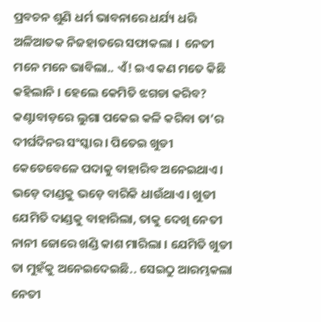ପ୍ରବଚନ ଶୁଣି ଧର୍ମ ଭାବନାରେ ଧର୍ଯ୍ୟ ଧରି ଅଳିଆତକ ନିଜହାତରେ ସଫାକଲା ।  ନେତୀ ମନେ ମନେ ଭାବିଲା.. ଏଁ! ଇଏ କଣ ମତେ କିଛି କହିଲାନି । ହେଲେ କେମିତି ଝଗଡା କରିବ? କଣ୍ଟାବାଡ଼ରେ ଲୁଗା ପକେଇ କଳି କରିବା ତା’ର ଦୀର୍ଘଦିନର ସଂସ୍କାର । ପିତେଇ ଖୁଡୀ କେତେବେଳେ ପଦାକୁ ବାହାରିବ ଅନେଇଥାଏ । ଭଡ଼େ ଦାଣ୍ଡକୁ ଭଡ଼େ ବାରିକି ଧାଉଁଥାଏ । ଖୁଡୀ ଯେମିତି ଦାଣ୍ଡକୁ ବାହାରିଲା, ତାକୁ ଦେଖି ନେତୀ ନାନୀ ଜୋରେ ଖଣ୍ଡି କାଶ ମାରିଲା । ଯେମିତି ଖୁଡୀ ତା ମୁହଁକୁ ଅନେଇଦେଇଛି.. ସେଇଠୁ ଆରମ୍ଭକଲା ନେତୀ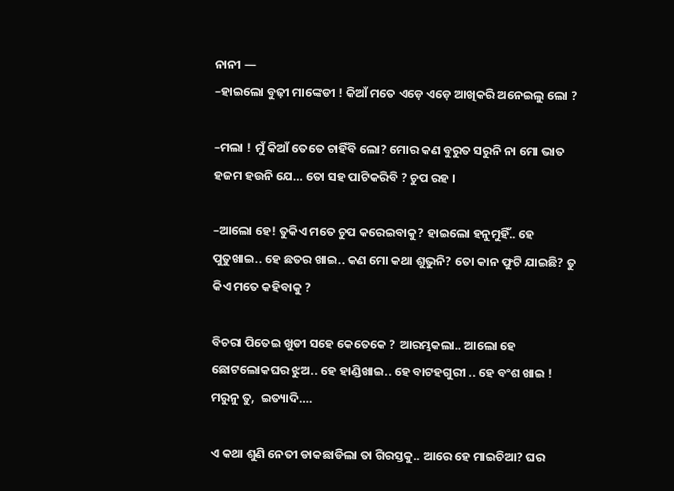ନାନୀ —
–ହାଇଲୋ ବୁଢ଼ୀ ମାଙ୍କେଡୀ ! କିଆଁ ମତେ ଏଡ଼େ ଏଡ଼େ ଆଖିକରି ଅନେଇଲୁ ଲୋ ?

–ମଲା ! ମୁଁ କିଆଁ ତେତେ ଚାହିଁବି ଲୋ? ମୋର କଣ ବୁରୁତ ସରୁନି ନା ମୋ ଭାତ ହଜମ ହଉନି ଯେ… ତୋ ସହ ପାଟିକରିବି ? ଚୁପ ରହ ।

–ଆଲୋ ହେ! ତୁକିଏ ମତେ ଚୁପ କରେଇବାକୁ? ହାଇଲୋ ହନୁମୁହିଁ.. ହେ ପୁତୁଖାଇ.. ହେ ଛତର ଖାଇ.. କଣ ମୋ କଥା ଶୁଭୁନି? ତୋ କାନ ଫୁଟି ଯାଇଛି? ତୁ କିଏ ମତେ କହିବାକୁ ?

ବିଚରା ପିତେଇ ଖୁଡୀ ସହେ କେତେକେ ? ଆରମ୍ଭକଲା.. ଆଲୋ ହେ ଛୋଟଲୋକଘର ଝୁଅ.. ହେ ହାଣ୍ଡିଖାଇ.. ହେ ବାଟହଗୁରୀ .. ହେ ବଂଶ ଖାଇ ! ମରୁନୁ ତୁ,  ଇତ୍ୟାଦି….

ଏ କଥା ଶୁଣି ନେତୀ ଡାକଛାଡିଲା ତା ଗିରସ୍ତକୁ.. ଆରେ ହେ ମାଇଚିଆ? ଘର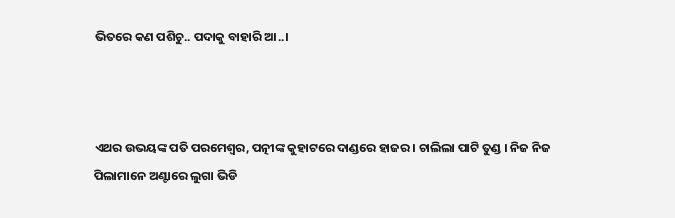ଭିତରେ କଣ ପଶିଚୁ.. ପଦାକୁ ବାହାରି ଆ..।



ଏଥର ଉଭୟଙ୍କ ପତି ପରମେଶ୍ୱର, ପତ୍ନୀଙ୍କ କୁହାଟରେ ଦାଣ୍ଡରେ ହାଜର । ଚାଲିଲା ପାଟି ତୁଣ୍ଡ । ନିଜ ନିଜ ପିଲାମାନେ ଅଣ୍ଟାରେ ଲୁଗା ଭିଡି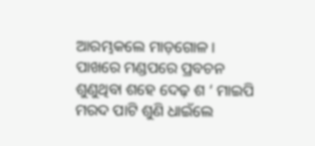ଆରମ୍ଭକଲେ ମାଡ଼ଗୋଳ । ପାଖରେ ମଣ୍ଡପରେ ପ୍ରବଚନ ଶୁଣୁଥିବା ଶହେ ଦେଢ଼ ଶ ‘ ମାଇପି ମରଦ ପାଟି ଶୁଣି ଧାଇଁଲେ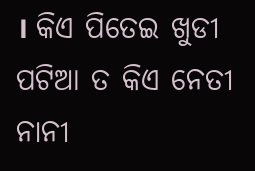। କିଏ ପିତେଇ ଖୁଡୀ ପଟିଆ ତ କିଏ ନେତୀ ନାନୀ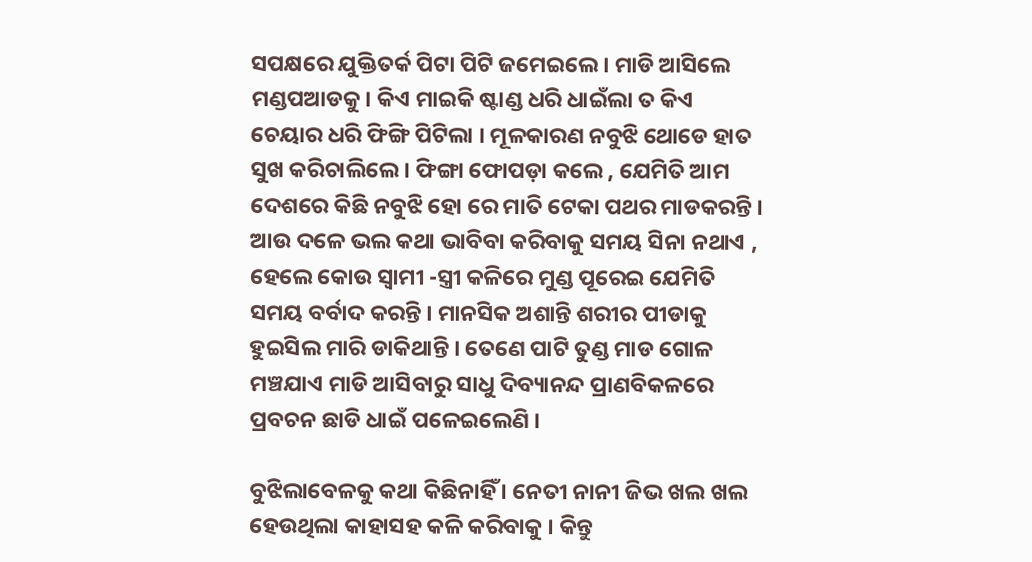ସପକ୍ଷରେ ଯୁକ୍ତିତର୍କ ପିଟା ପିଟି ଜମେଇଲେ । ମାଡି ଆସିଲେ ମଣ୍ଡପଆଡକୁ। କିଏ ମାଇକି ଷ୍ଟାଣ୍ଡ ଧରି ଧାଇଁଲା ତ କିଏ ଚେୟାର ଧରି ଫିଙ୍ଗି ପିଟିଲା । ମୂଳକାରଣ ନବୁଝି ଥୋଡେ ହାତ ସୁଖ କରିଚାଲିଲେ । ଫିଙ୍ଗା ଫୋପଡ଼ା କଲେ , ଯେମିତି ଆମ ଦେଶରେ କିଛି ନବୁଝି ହୋ ରେ ମାତି ଟେକା ପଥର ମାଡକରନ୍ତି । ଆଉ ଦଳେ ଭଲ କଥା ଭାବିବା କରିବାକୁ ସମୟ ସିନା ନଥାଏ , ହେଲେ କୋଉ ସ୍ୱାମୀ -ସ୍ତ୍ରୀ କଳିରେ ମୁଣ୍ଡ ପୂରେଇ ଯେମିତି ସମୟ ବର୍ବାଦ କରନ୍ତି । ମାନସିକ ଅଶାନ୍ତି ଶରୀର ପୀଡାକୁ ହୁଇସିଲ ମାରି ଡାକିଥାନ୍ତି । ତେଣେ ପାଟି ତୁଣ୍ଡ ମାଡ ଗୋଳ ମଞ୍ଚଯାଏ ମାଡି ଆସିବାରୁ ସାଧୁ ଦିବ୍ୟାନନ୍ଦ ପ୍ରାଣବିକଳରେ ପ୍ରବଚନ ଛାଡି ଧାଇଁ ପଳେଇଲେଣି ।

ବୁଝିଲାବେଳକୁ କଥା କିଛିନାହିଁ । ନେତୀ ନାନୀ ଜିଭ ଖଲ ଖଲ ହେଉଥିଲା କାହାସହ କଳି କରିବାକୁ । କିନ୍ତୁ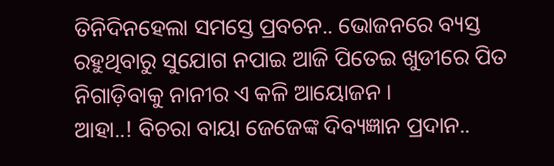ତିନିଦିନହେଲା ସମସ୍ତେ ପ୍ରବଚନ.. ଭୋଜନରେ ବ୍ୟସ୍ତ ରହୁଥିବାରୁ ସୁଯୋଗ ନପାଇ ଆଜି ପିତେଇ ଖୁଡୀରେ ପିତ ନିଗାଡ଼ିବାକୁ ନାନୀର ଏ କଳି ଆୟୋଜନ ।
ଆହା..! ବିଚରା ବାୟା ଜେଜେଙ୍କ ଦିବ୍ୟଜ୍ଞାନ ପ୍ରଦାନ..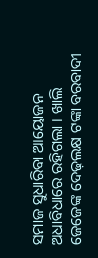ସମାଜ ସୁଧାରିବା ଆୟୋଜନ ଅଧାବିଧାରେ ରହିଗଲା । ଖାଲି ଜେଜେଙ୍କ ଦେଢ଼ଲକ୍ଷ ଟଙ୍କା ବରବାଦୀ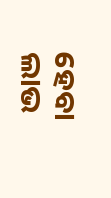ହେବା ଲାଭ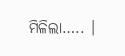ମିଳିଲା….. ।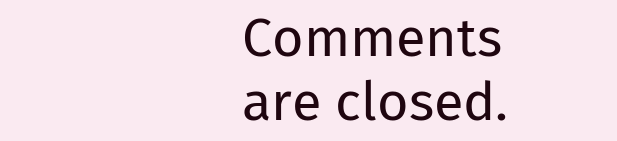Comments are closed.